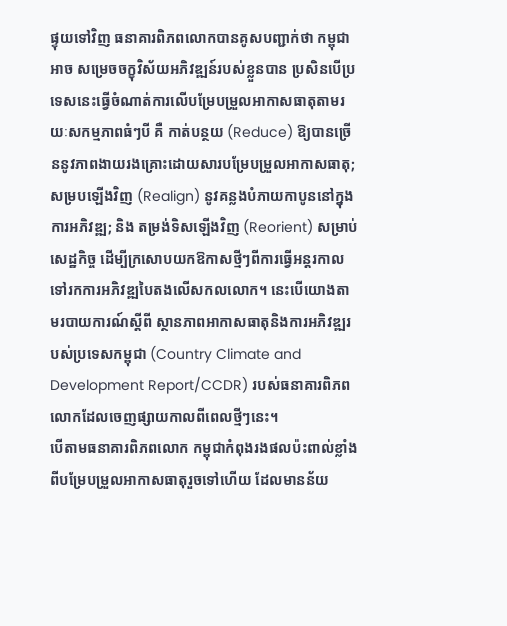ផ្ទុយទៅវិញ ធនាគារពិភពលោកបានគូសបញ្ជាក់ថា កម្ពុជាអាច សម្រេចចក្ខុវិស័យអភិវឌ្ឍន៍របស់ខ្លួនបាន ប្រសិនបើប្រទេសនេះធ្វើចំណាត់ការលើបម្រែបម្រួលអាកាសធាតុតាមរយៈសកម្មភាពធំៗបី គឺ កាត់បន្ថយ (Reduce) ឱ្យបានច្រើននូវភាពងាយរងគ្រោះដោយសារបម្រែបម្រួលអាកាសធាតុ; សម្របឡើងវិញ (Realign) នូវគន្លងបំភាយកាបូននៅក្នុងការអភិវឌ្ឍ; និង តម្រង់ទិសឡើងវិញ (Reorient) សម្រាប់សេដ្ឋកិច្ច ដើម្បីក្រសោបយកឱកាសថ្មីៗពីការធ្វើអន្តរកាលទៅរកការអភិវឌ្ឍបៃតងលើសកលលោក។ នេះបើយោងតាមរបាយការណ៍ស្តីពី ស្ថានភាពអាកាសធាតុនិងការអភិវឌ្ឍរបស់ប្រទេសកម្ពុជា (Country Climate and Development Report/CCDR) របស់ធនាគារពិភពលោកដែលចេញផ្សាយកាលពីពេលថ្មីៗនេះ។
បើតាមធនាគារពិភពលោក កម្ពុជាកំពុងរងផលប៉ះពាល់ខ្លាំងពីបម្រែបម្រួលអាកាសធាតុរួចទៅហើយ ដែលមានន័យ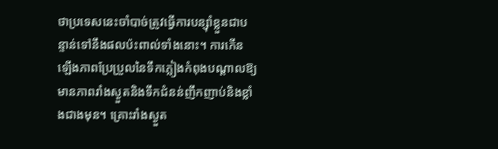ថាប្រទេសនេះចាំបាច់ត្រូវធ្វើការបន្ស៊ាំខ្លួនជាបន្ទាន់ទៅនឹងផលប៉ះពាល់ទាំងនោះ។ ការកើនឡើងភាពប្រែប្រួលនៃទឹកភ្លៀងកំពុងបណ្តាលឱ្យមានភាពរាំងស្ងួតនិងទឹកជំនន់ញឹកញាប់និងខ្លាំងជាងមុន។ គ្រោះរាំងស្ងួត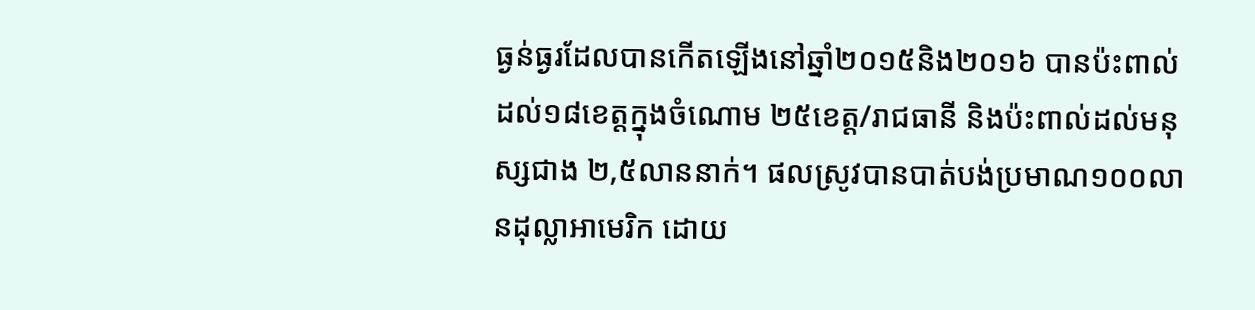ធ្ងន់ធ្ងរដែលបានកើតឡើងនៅឆ្នាំ២០១៥និង២០១៦ បានប៉ះពាល់ដល់១៨ខេត្តក្នុងចំណោម ២៥ខេត្ត/រាជធានី និងប៉ះពាល់ដល់មនុស្សជាង ២,៥លាននាក់។ ផលស្រូវបានបាត់បង់ប្រមាណ១០០លានដុល្លាអាមេរិក ដោយ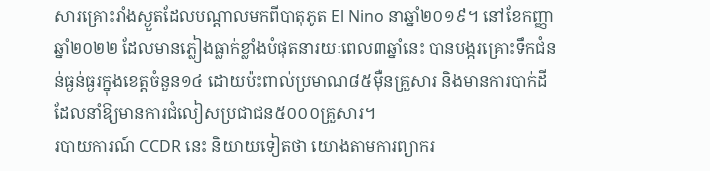សារគ្រោះរាំងស្ងួតដែលបណ្តាលមកពីបាតុភូត El Nino នាឆ្នាំ២០១៩។ នៅខែកញ្ញាឆ្នាំ២០២២ ដែលមានភ្លៀងធ្លាក់ខ្លាំងបំផុតនារយៈពេល៣ឆ្នាំនេះ បានបង្ករគ្រោះទឹកជំនន់ធ្ងន់ធ្ងរក្នុងខេត្តចំនួន១៤ ដោយប៉ះពាល់ប្រមាណ៨៥ម៉ឺនគ្រួសារ និងមានការបាក់ដី ដែលនាំឱ្យមានការជំលៀសប្រជាជន៥០០០គ្រួសារ។
របាយការណ៍ CCDR នេះ និយាយទៀតថា យោងតាមការព្យាករ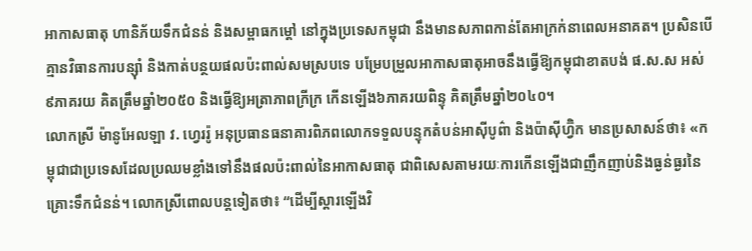អាកាសធាតុ ហានិភ័យទឹកជំនន់ និងសម្ពាធកម្តៅ នៅក្នុងប្រទេសកម្ពុជា នឹងមានសភាពកាន់តែអាក្រក់នាពេលអនាគត។ ប្រសិនបើគ្មានវិធានការបន្ស៊ាំ និងកាត់បន្ថយផលប៉ះពាល់សមស្របទេ បម្រែបម្រួលអាកាសធាតុអាចនឹងធ្វើឱ្យកម្ពុជាខាតបង់ ផ.ស.ស អស់ ៩ភាគរយ គិតត្រឹមឆ្នាំ២០៥០ និងធ្វើឱ្យអត្រាភាពក្រីក្រ កើនឡើង៦ភាគរយពិន្ទុ គិតត្រឹមឆ្នាំ២០៤០។
លោកស្រី ម៉ានូអែលឡា វ. ហ្វេររ៉ូ អនុប្រធានធនាគារពិភពលោកទទួលបន្ទុកតំបន់អាស៊ីបូព៌ា និងប៉ាស៊ីហ្វ៊ិក មានប្រសាសន៍ថា៖ «កម្ពុជាជាប្រទេសដែលប្រឈមខ្លាំងទៅនឹងផលប៉ះពាល់នៃអាកាសធាតុ ជាពិសេសតាមរយៈការកើនឡើងជាញឹកញាប់និងធ្ងន់ធ្ងរនៃគ្រោះទឹកជំនន់។ លោកស្រីពោលបន្តទៀតថា៖ “ដើម្បីស្តារឡើងវិ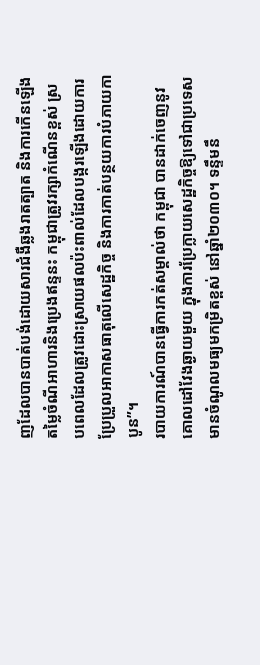ញដែលបានបាត់បង់ដោយសារជំងឺឆ្លងរាតត្បាត និងការកើនឡើងតម្លៃចំណីអាហារនិងប្រេងឥន្ទនះ កម្ពុជាត្រូវរក្សាកំណើនខ្ពស់ ស្របពេលដែលត្រូវដោះស្រាយផលប៉ះពាល់ដែលបង្ករឡើងដោយការប្រែប្រួលអាកាសធាតុលើសេដ្ឋកិច្ច និងការកាត់បន្ថយការបំភាយកាបូន”។
របាយការណ៍បានធ្វើការកត់សម្គាល់ថា កម្ពុជា បានដាក់ចេញនូវគោលដៅវែងឆ្ងាយមួយ ក្នុងការប្រែក្លាយសេដ្ឋកិច្ចឱ្យទៅជាប្រទេសមានចំណូលមធ្យមកម្រិតខ្ពស់ នៅឆ្នាំ២០៣០។ ទន្ទឹមនឹ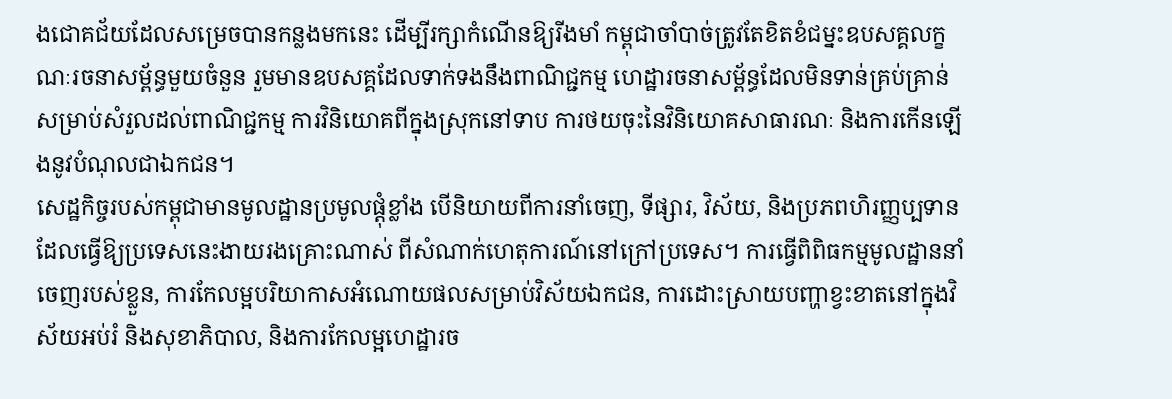ងជោគជ័យដែលសម្រេចបានកន្លងមកនេះ ដើម្បីរក្សាកំណើនឱ្យរីងមាំ កម្ពុជាចាំបាច់ត្រូវតែខិតខំជម្នះឧបសគ្គលក្ខណៈរចនាសម្ព័ន្ធមួយចំនួន រួមមានឧបសគ្គដែលទាក់ទងនឹងពាណិជ្ជកម្ម ហេដ្ឋារចនាសម្ព័ន្ធដែលមិនទាន់គ្រប់គ្រាន់សម្រាប់សំរួលដល់ពាណិជ្ជកម្ម ការវិនិយោគពីក្នុងស្រុកនៅទាប ការថយចុះនៃវិនិយោគសាធារណៈ និងការកើនឡើងនូវបំណុលជាឯកជន។
សេដ្ឋកិច្ចរបស់កម្ពុជាមានមូលដ្ឋានប្រមូលផ្តុំខ្លាំង បើនិយាយពីការនាំចេញ, ទីផ្សារ, វិស័យ, និងប្រភពហិរញ្ញប្បទាន ដែលធ្វើឱ្យប្រទេសនេះងាយរងគ្រោះណាស់ ពីសំណាក់ហេតុការណ៍នៅក្រៅប្រទេស។ ការធ្វើពិពិធកម្មមូលដ្ឋាននាំចេញរបស់ខ្លួន, ការកែលម្អបរិយាកាសអំណោយផលសម្រាប់វិស័យឯកជន, ការដោះស្រាយបញ្ហាខ្វះខាតនៅក្នុងវិស័យអប់រំ និងសុខាភិបាល, និងការកែលម្អហេដ្ឋារច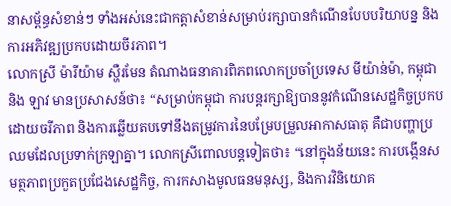នាសម្ព័ន្ធសំខាន់ៗ ទាំងអស់នេះជាកត្តាសំខាន់សម្រាប់រក្សាបានកំណើនបែបបរិយាបន្ន និងការអភិវឌ្ឍប្រកបដោយចីរភាព។
លោកស្រី ម៉ារីយ៉ាម ស្ហឺរមែន តំណាងធនាគារពិភពលោកប្រចាំប្រទេស មីយ៉ាន់ម៉ា, កម្ពុជា និង ឡាវ មានប្រសាសន៍ថា៖ “សម្រាប់កម្ពុជា ការបន្តរក្សាឱ្យបាននូវកំណើនសេដ្ឋកិច្ចប្រកបដោយចរីភាព និងការឆ្លើយតបទៅនឹងតម្រូវការនៃបម្រែបម្រួលអាកាសធាតុ គឺជាបញ្ហាប្រឈមដែលប្រទាក់ក្រឡាគ្នា។ លោកស្រីពោលបន្តទៀតថា៖ “នៅក្នុងន័យនេះ ការបង្កើនសមត្ថភាពប្រកួតប្រជែងសេដ្ឋកិច្ច, ការកសាងមូលធនមនុស្ស, និងការវិនិយោគ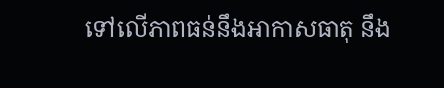ទៅលើភាពធន់នឹងអាកាសធាតុ នឹង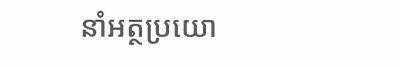នាំអត្ថប្រយោ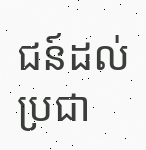ជន៍ដល់ប្រជា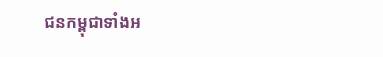ជនកម្ពុជាទាំងអ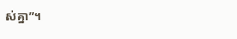ស់គ្នា”។